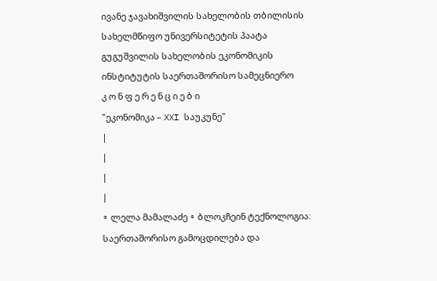ივანე ჯავახიშვილის სახელობის თბილისის სახელმწიფო უნივერსიტეტის პაატა გუგუშვილის სახელობის ეკონომიკის ინსტიტუტის საერთაშორისო სამეცნიერო
კ ო ნ ფ ე რ ე ნ ც ი ე ბ ი
"ეკონომიკა – XXI საუკუნე"
|
|
|
|
∘ ლელა მამალაძე ∘ ბლოკჩეინ ტექნოლოგია: საერთაშორისო გამოცდილება და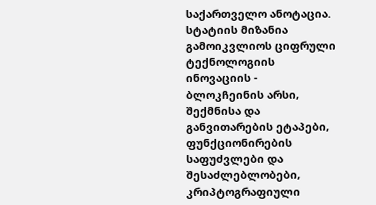საქართველო ანოტაცია. სტატიის მიზანია გამოიკვლიოს ციფრული ტექნოლოგიის ინოვაციის - ბლოკჩეინის არსი, შექმნისა და განვითარების ეტაპები, ფუნქციონირების საფუძვლები და შესაძლებლობები, კრიპტოგრაფიული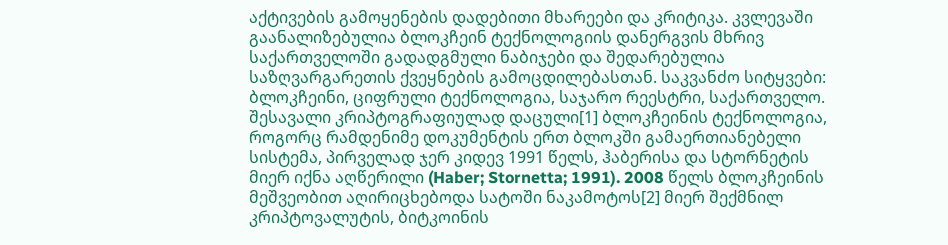აქტივების გამოყენების დადებითი მხარეები და კრიტიკა. კვლევაში გაანალიზებულია ბლოკჩეინ ტექნოლოგიის დანერგვის მხრივ საქართველოში გადადგმული ნაბიჯები და შედარებულია საზღვარგარეთის ქვეყნების გამოცდილებასთან. საკვანძო სიტყვები: ბლოკჩეინი, ციფრული ტექნოლოგია, საჯარო რეესტრი, საქართველო. შესავალი კრიპტოგრაფიულად დაცული[1] ბლოკჩეინის ტექნოლოგია, როგორც რამდენიმე დოკუმენტის ერთ ბლოკში გამაერთიანებელი სისტემა, პირველად ჯერ კიდევ 1991 წელს, ჰაბერისა და სტორნეტის მიერ იქნა აღწერილი (Haber; Stornetta; 1991). 2008 წელს ბლოკჩეინის მეშვეობით აღირიცხებოდა სატოში ნაკამოტოს[2] მიერ შექმნილ კრიპტოვალუტის, ბიტკოინის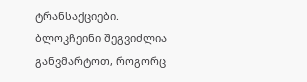ტრანსაქციები. ბლოკჩეინი შეგვიძლია განვმარტოთ, როგორც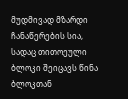მუდმივად მზარდი ჩანაწერების სია, სადაც თითოეული ბლოკი შეიცავს წინა ბლოკთან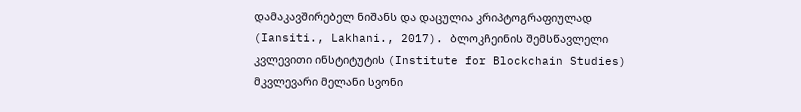დამაკავშირებელ ნიშანს და დაცულია კრიპტოგრაფიულად (Iansiti., Lakhani., 2017). ბლოკჩეინის შემსწავლელი კვლევითი ინსტიტუტის (Institute for Blockchain Studies) მკვლევარი მელანი სვონი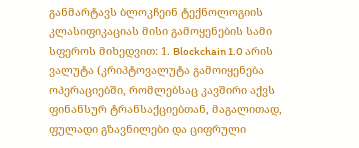განმარტავს ბლოკჩეინ ტექნოლოგიის კლასიფიკაციას მისი გამოყენების სამი სფეროს მიხედვით: 1. Blockchain 1.0 არის ვალუტა (კრიპტოვალუტა გამოიყენება ოპერაციებში, რომლებსაც კავშირი აქვს ფინანსურ ტრანსაქციებთან, მაგალითად, ფულადი გზავნილები და ციფრული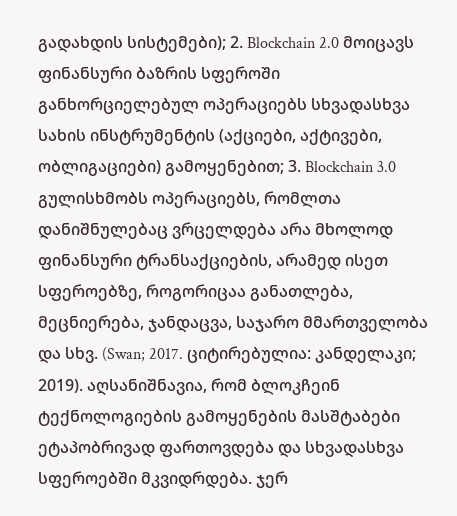გადახდის სისტემები); 2. Blockchain 2.0 მოიცავს ფინანსური ბაზრის სფეროში განხორციელებულ ოპერაციებს სხვადასხვა სახის ინსტრუმენტის (აქციები, აქტივები, ობლიგაციები) გამოყენებით; 3. Blockchain 3.0 გულისხმობს ოპერაციებს, რომლთა დანიშნულებაც ვრცელდება არა მხოლოდ ფინანსური ტრანსაქციების, არამედ ისეთ სფეროებზე, როგორიცაა განათლება, მეცნიერება, ჯანდაცვა, საჯარო მმართველობა და სხვ. (Swan; 2017. ციტირებულია: კანდელაკი; 2019). აღსანიშნავია, რომ ბლოკჩეინ ტექნოლოგიების გამოყენების მასშტაბები ეტაპობრივად ფართოვდება და სხვადასხვა სფეროებში მკვიდრდება. ჯერ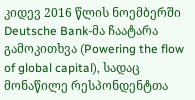კიდევ 2016 წლის ნოემბერში Deutsche Bank-მა ჩაატარა გამოკითხვა (Powering the flow of global capital), სადაც მონაწილე რესპონდენტთა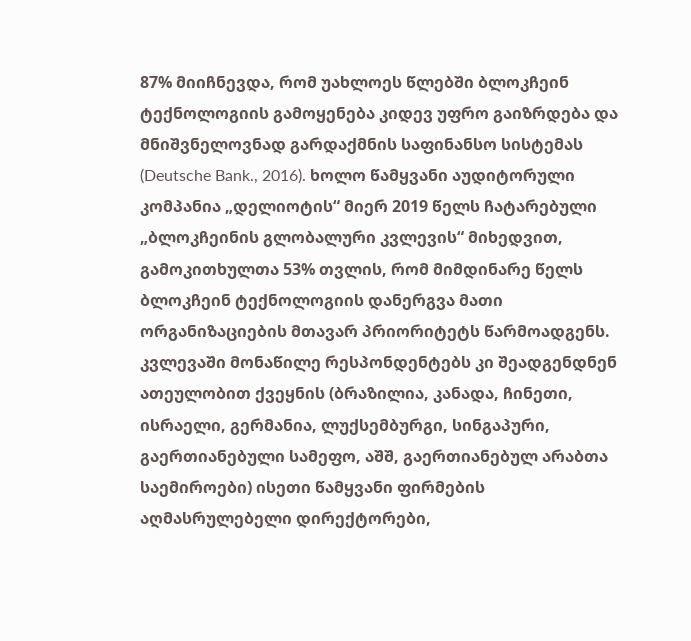87% მიიჩნევდა, რომ უახლოეს წლებში ბლოკჩეინ ტექნოლოგიის გამოყენება კიდევ უფრო გაიზრდება და მნიშვნელოვნად გარდაქმნის საფინანსო სისტემას (Deutsche Bank., 2016). ხოლო წამყვანი აუდიტორული კომპანია „დელიოტის“ მიერ 2019 წელს ჩატარებული „ბლოკჩეინის გლობალური კვლევის“ მიხედვით, გამოკითხულთა 53% თვლის, რომ მიმდინარე წელს ბლოკჩეინ ტექნოლოგიის დანერგვა მათი ორგანიზაციების მთავარ პრიორიტეტს წარმოადგენს. კვლევაში მონაწილე რესპონდენტებს კი შეადგენდნენ ათეულობით ქვეყნის (ბრაზილია, კანადა, ჩინეთი, ისრაელი, გერმანია, ლუქსემბურგი, სინგაპური, გაერთიანებული სამეფო, აშშ, გაერთიანებულ არაბთა საემიროები) ისეთი წამყვანი ფირმების აღმასრულებელი დირექტორები,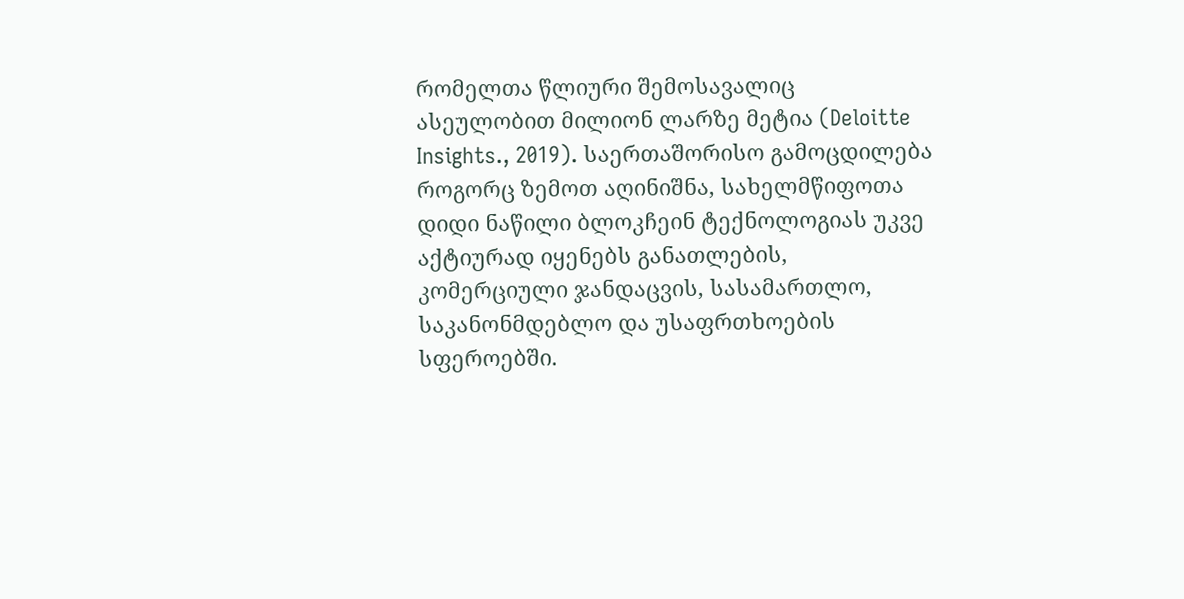რომელთა წლიური შემოსავალიც ასეულობით მილიონ ლარზე მეტია (Deloitte Insights., 2019). საერთაშორისო გამოცდილება როგორც ზემოთ აღინიშნა, სახელმწიფოთა დიდი ნაწილი ბლოკჩეინ ტექნოლოგიას უკვე აქტიურად იყენებს განათლების, კომერციული ჯანდაცვის, სასამართლო, საკანონმდებლო და უსაფრთხოების სფეროებში.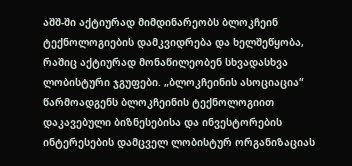აშშ-ში აქტიურად მიმდინარეობს ბლოკჩეინ ტექნოლოგიების დამკვიდრება და ხელშეწყობა, რაშიც აქტიურად მონაწილეობენ სხვადასხვა ლობისტური ჯგუფები. „ბლოკჩეინის ასოციაცია“ წარმოადგენს ბლოკჩეინის ტექნოლოგიით დაკავებული ბიზნესებისა და ინვესტორების ინტერესების დამცველ ლობისტურ ორგანიზაციას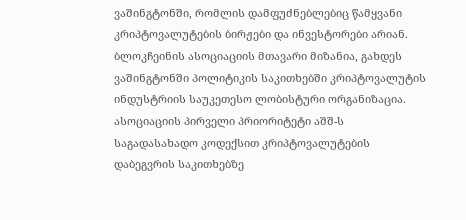ვაშინგტონში, რომლის დამფუძნებლებიც წამყვანი კრიპტოვალუტების ბირჟები და ინვესტორები არიან. ბლოკჩეინის ასოციაციის მთავარი მიზანია, გახდეს ვაშინგტონში პოლიტიკის საკითხებში კრიპტოვალუტის ინდუსტრიის საუკეთესო ლობისტური ორგანიზაცია. ასოციაციის პირველი პრიორიტეტი აშშ-ს საგადასახადო კოდექსით კრიპტოვალუტების დაბეგვრის საკითხებზე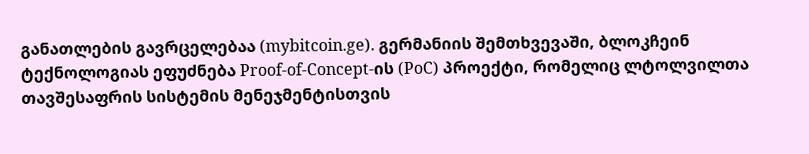განათლების გავრცელებაა (mybitcoin.ge). გერმანიის შემთხვევაში, ბლოკჩეინ ტექნოლოგიას ეფუძნება Proof-of-Concept-ის (PoC) პროექტი, რომელიც ლტოლვილთა თავშესაფრის სისტემის მენეჯმენტისთვის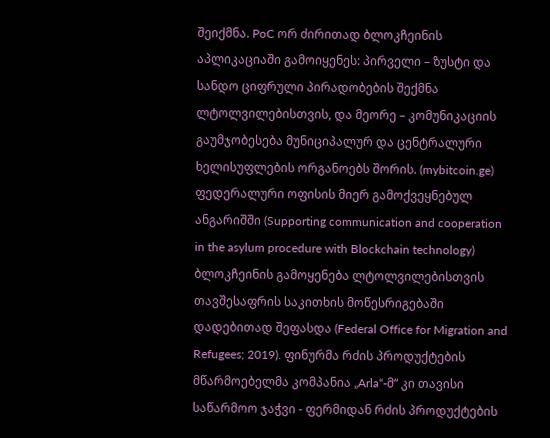შეიქმნა. PoC ორ ძირითად ბლოკჩეინის აპლიკაციაში გამოიყენეს: პირველი – ზუსტი და სანდო ციფრული პირადობების შექმნა ლტოლვილებისთვის, და მეორე – კომუნიკაციის გაუმჯობესება მუნიციპალურ და ცენტრალური ხელისუფლების ორგანოებს შორის. (mybitcoin.ge) ფედერალური ოფისის მიერ გამოქვეყნებულ ანგარიშში (Supporting communication and cooperation in the asylum procedure with Blockchain technology) ბლოკჩეინის გამოყენება ლტოლვილებისთვის თავშესაფრის საკითხის მოწესრიგებაში დადებითად შეფასდა (Federal Office for Migration and Refugees; 2019). ფინურმა რძის პროდუქტების მწარმოებელმა კომპანია „Arla“-მ“ კი თავისი საწარმოო ჯაჭვი - ფერმიდან რძის პროდუქტების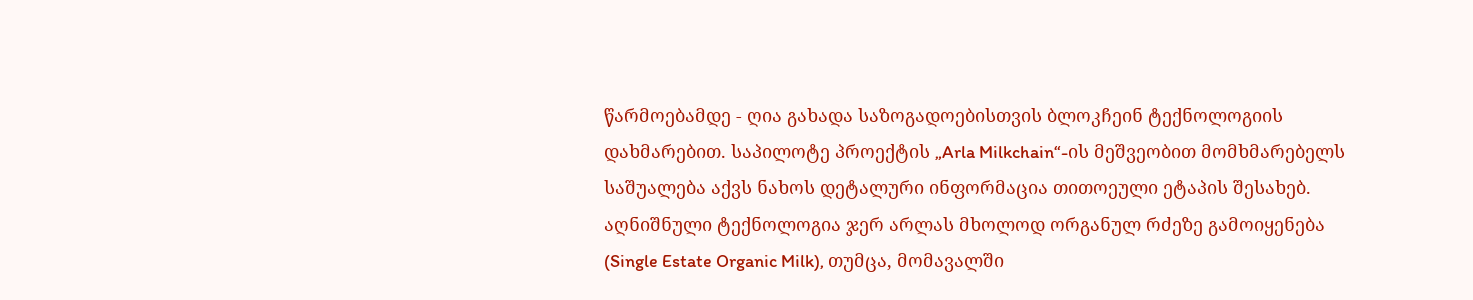წარმოებამდე - ღია გახადა საზოგადოებისთვის ბლოკჩეინ ტექნოლოგიის დახმარებით. საპილოტე პროექტის „Arla Milkchain“-ის მეშვეობით მომხმარებელს საშუალება აქვს ნახოს დეტალური ინფორმაცია თითოეული ეტაპის შესახებ. აღნიშნული ტექნოლოგია ჯერ არლას მხოლოდ ორგანულ რძეზე გამოიყენება (Single Estate Organic Milk), თუმცა, მომავალში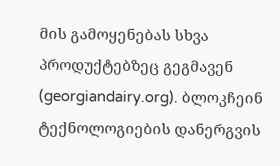მის გამოყენებას სხვა პროდუქტებზეც გეგმავენ (georgiandairy.org). ბლოკჩეინ ტექნოლოგიების დანერგვის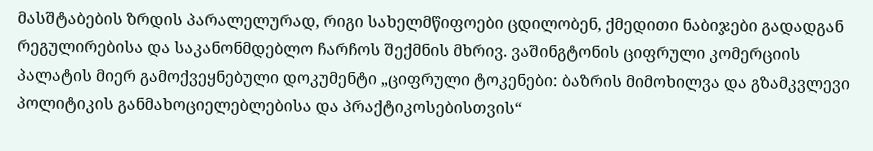მასშტაბების ზრდის პარალელურად, რიგი სახელმწიფოები ცდილობენ, ქმედითი ნაბიჯები გადადგან რეგულირებისა და საკანონმდებლო ჩარჩოს შექმნის მხრივ. ვაშინგტონის ციფრული კომერციის პალატის მიერ გამოქვეყნებული დოკუმენტი „ციფრული ტოკენები: ბაზრის მიმოხილვა და გზამკვლევი პოლიტიკის განმახოციელებლებისა და პრაქტიკოსებისთვის“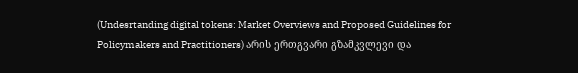(Undesrtanding digital tokens: Market Overviews and Proposed Guidelines for Policymakers and Practitioners) არის ერთგვარი გზამკვლევი და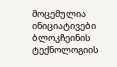მოცემულია ინიციატივები ბლოკჩეინის ტექნოლოგიის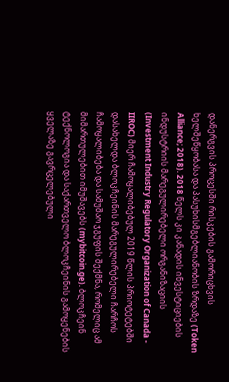დანერგვის პროცესში რისკების გამორიცხვის ხელშეწყობასა და პასუხისმგებლიანობის ზრდაზე (Token Alliance; 2018). 2018 წელს კი კანადის ინვესტიციების ინდუსტრიის მარეგულირებელი ორგანიზაციის (Investment Industry Regulatory Organization of Canada - IIROC) მიერ ჩამოყალიბებულ 2019 წლის პრიოტეტებში დასახელდა ბლოკჩეინის მარეგულირებელი ჩარჩოს ჩამოყალიბება და სამუშაო ჯგუფის შექმნა, რომელიც ამ მიმართულებით იმუშავებს (mybitcoin.ge). ბლოკჩეინ ტექნოლოგია და საქართველო ბლოკჩეინის გამოყენების ყველაზე გავრცელებული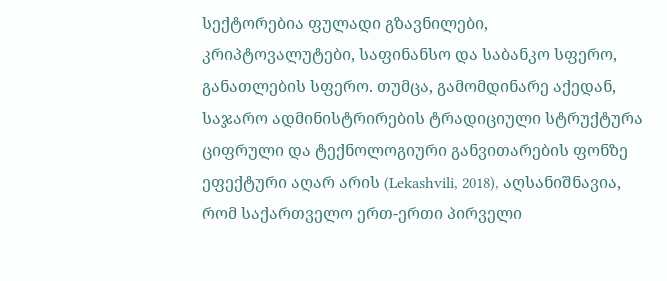სექტორებია ფულადი გზავნილები, კრიპტოვალუტები, საფინანსო და საბანკო სფერო, განათლების სფერო. თუმცა, გამომდინარე აქედან, საჯარო ადმინისტრირების ტრადიციული სტრუქტურა ციფრული და ტექნოლოგიური განვითარების ფონზე ეფექტური აღარ არის (Lekashvili, 2018), აღსანიშნავია, რომ საქართველო ერთ-ერთი პირველი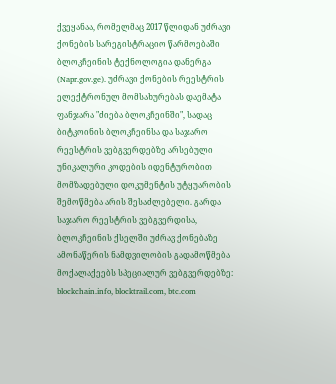ქვეყანაა, რომელმაც 2017 წლიდან უძრავი ქონების სარეგისტრაციო წარმოებაში ბლოკჩეინის ტექნოლოგია დანერგა (Napr.gov.ge). უძრავი ქონების რეესტრის ელექტრონულ მომსახურებას დაემატა ფანჯარა "ძიება ბლოკჩეინში", სადაც ბიტკოინის ბლოკჩეინსა და საჯარო რეესტრის ვებგვერდებზე არსებული უნიკალური კოდების იდენტურობით მომზადებული დოკუმენტის უტყუარობის შემოწმება არის შესაძლებელი. გარდა საჯარო რეესტრის ვებგვერდისა, ბლოკჩეინის ქსელში უძრავ ქონებაზე ამონაწერის ნამდვილობის გადამოწმება მოქალაქეებს სპეციალურ ვებგვერდებზე: blockchain.info, blocktrail.com, btc.com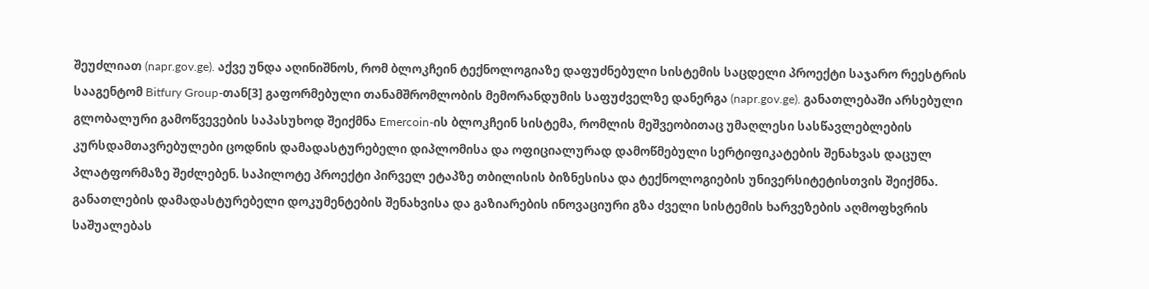შეუძლიათ (napr.gov.ge). აქვე უნდა აღინიშნოს, რომ ბლოკჩეინ ტექნოლოგიაზე დაფუძნებული სისტემის საცდელი პროექტი საჯარო რეესტრის სააგენტომ Bitfury Group-თან[3] გაფორმებული თანამშრომლობის მემორანდუმის საფუძველზე დანერგა (napr.gov.ge). განათლებაში არსებული გლობალური გამოწვევების საპასუხოდ შეიქმნა Emercoin-ის ბლოკჩეინ სისტემა, რომლის მეშვეობითაც უმაღლესი სასწავლებლების კურსდამთავრებულები ცოდნის დამადასტურებელი დიპლომისა და ოფიციალურად დამოწმებული სერტიფიკატების შენახვას დაცულ პლატფორმაზე შეძლებენ. საპილოტე პროექტი პირველ ეტაპზე თბილისის ბიზნესისა და ტექნოლოგიების უნივერსიტეტისთვის შეიქმნა. განათლების დამადასტურებელი დოკუმენტების შენახვისა და გაზიარების ინოვაციური გზა ძველი სისტემის ხარვეზების აღმოფხვრის საშუალებას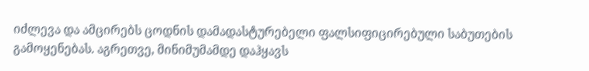იძლევა და ამცირებს ცოდნის დამადასტურებელი ფალსიფიცირებული საბუთების გამოყენებას. აგრეთვე, მინიმუმამდე დაჰყავს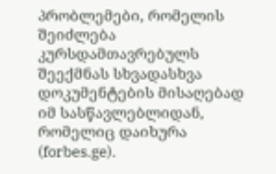პრობლემები, რომელის შეიძლება კურსდამთავრებულს შეექმნას სხვადასხვა დოკუმენტების მისაღებად იმ სასწავლებლიდან, რომელიც დაიხურა (forbes.ge).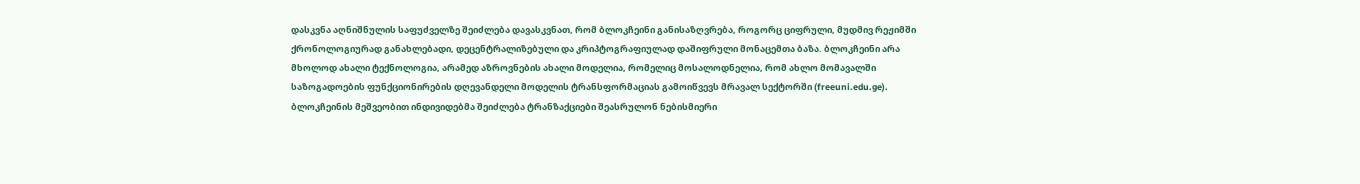დასკვნა აღნიშნულის საფუძველზე შეიძლება დავასკვნათ, რომ ბლოკჩეინი განისაზღვრება, როგორც ციფრული, მუდმივ რეჟიმში ქრონოლოგიურად განახლებადი, დეცენტრალიზებული და კრიპტოგრაფიულად დაშიფრული მონაცემთა ბაზა. ბლოკჩეინი არა მხოლოდ ახალი ტექნოლოგია, არამედ აზროვნების ახალი მოდელია, რომელიც მოსალოდნელია, რომ ახლო მომავალში საზოგადოების ფუნქციონირების დღევანდელი მოდელის ტრანსფორმაციას გამოიწვევს მრავალ სექტორში (freeuni.edu.ge). ბლოკჩეინის მეშვეობით ინდივიდებმა შეიძლება ტრანზაქციები შეასრულონ ნებისმიერი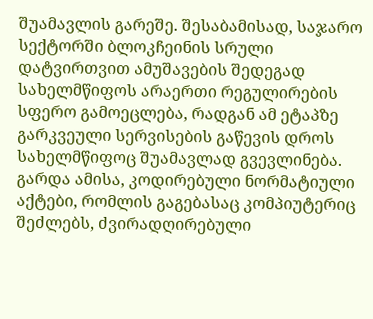შუამავლის გარეშე. შესაბამისად, საჯარო სექტორში ბლოკჩეინის სრული დატვირთვით ამუშავების შედეგად სახელმწიფოს არაერთი რეგულირების სფერო გამოეცლება, რადგან ამ ეტაპზე გარკვეული სერვისების გაწევის დროს სახელმწიფოც შუამავლად გვევლინება. გარდა ამისა, კოდირებული ნორმატიული აქტები, რომლის გაგებასაც კომპიუტერიც შეძლებს, ძვირადღირებული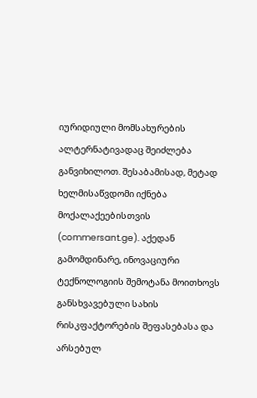იურიდიული მომსახურების ალტერნატივადაც შეიძლება განვიხილოთ. შესაბამისად, მეტად ხელმისაწვდომი იქნება მოქალაქეებისთვის (commersant.ge). აქედან გამომდინარე, ინოვაციური ტექნოლოგიის შემოტანა მოითხოვს განსხვავებული სახის რისკფაქტორების შეფასებასა და არსებულ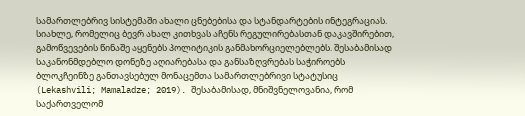სამართლებრივ სისტემაში ახალი ცნებებისა და სტანდარტების ინტეგრაციას. სიახლე, რომელიც ბევრ ახალ კითხვას აჩენს რეგულირებასთან დაკავშირებით, გამოწვევების წინაშე აყენებს პოლიტიკის განმახორციელებლებს. შესაბამისად საკანონმდებლო დონეზე აღიარებასა და განსაზღვრებას საჭიროებს ბლოკჩეინზე განთავსებულ მონაცემთა სამართლებრივი სტატუსიც (Lekashvili; Mamaladze; 2019). შესაბამისად, მნიშვნელოვანია, რომ საქართველომ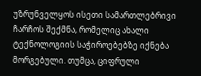უზრუნველყოს ისეთი სამართლებრივი ჩარჩოს შექმნა, რომელიც ახალი ტექნოლოგიის საჭიროებებზე იქნება მორგებული. თუმცა, ციფრული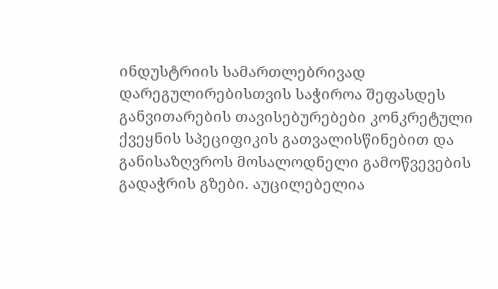ინდუსტრიის სამართლებრივად დარეგულირებისთვის საჭიროა შეფასდეს განვითარების თავისებურებები კონკრეტული ქვეყნის სპეციფიკის გათვალისწინებით და განისაზღვროს მოსალოდნელი გამოწვევების გადაჭრის გზები. აუცილებელია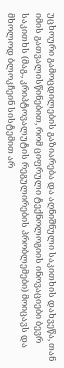უცხოური გამოცდილების გაზიარება და აღნიშნული საკითხის დახვეწა, თან იმის გათვალისწინებით, რომ ციფრული ტექნოლოგიის ინოვაციები ბევრ საკითხს (მაგ., კრიპტოვალუტის რეგულირების პრობლემები) მოიცავს და მხოლოდ ბლოკჩეინ სისტემით არ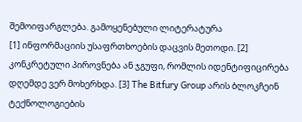შემოიფარგლება. გამოყენებული ლიტერატურა
[1] ინფორმაციის უსაფრთხოების დაცვის მეთოდი. [2] კონკრეტული პიროვნება ან ჯგუფი, რომლის იდენტიფიცირება დღემდე ვერ მოხერხდა. [3] The Bitfury Group არის ბლოკჩეინ ტექნოლოგიების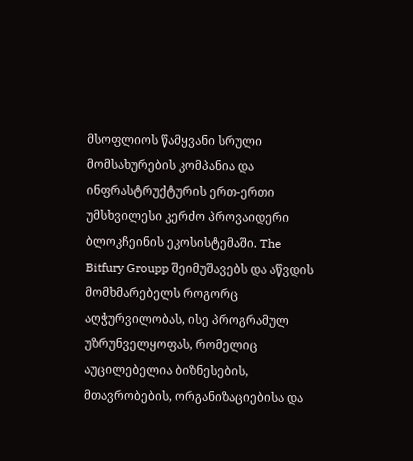მსოფლიოს წამყვანი სრული მომსახურების კომპანია და ინფრასტრუქტურის ერთ-ერთი უმსხვილესი კერძო პროვაიდერი ბლოკჩეინის ეკოსისტემაში. The Bitfury Groupp შეიმუშავებს და აწვდის მომხმარებელს როგორც აღჭურვილობას, ისე პროგრამულ უზრუნველყოფას, რომელიც აუცილებელია ბიზნესების, მთავრობების, ორგანიზაციებისა და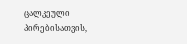ცალკეული პირებისათვის,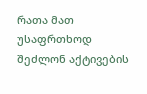რათა მათ უსაფრთხოდ შეძლონ აქტივების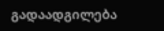გადაადგილება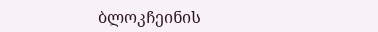ბლოკჩეინის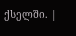ქსელში. |